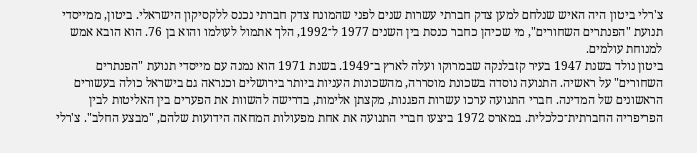צ'רלי ביטון היה האיש שנלחם למען צדק חברתי עשרות שנים לפני שהמונח צדק חברתי נכנס ללקסיקון הישראלי. ביטון, ממייסדי תנועת "הפנתרים השחורים", מי שכיהן כחבר כנסת בין השנים 1977 ל־1992, הלך אתמול לעולמו והוא בן 76. הוא הובא אמש למנוחת עולמים.
ביטון נולד בשנת 1947 בעיר קזבלנקה שבמרוקו ועלה לארץ ב־1949. בשנת 1971 הוא נמנה עם מייסדי תנועת "הפנתרים השחורים" על ראשיה. התנועה נוסדה בשכונת מוסררה, מהשכונות העניות ביותר בירושלים וכנראה גם בישראל כולה בעשורים הראשונים של המדינה. חברי התנועה ערכו עשרות הפגנות, מקצתן אלימות, בדרישה להשוות את הפערים בין האליטות לבין הפריפריה החברתית־כלכלית. במארס 1972 ביצעו חברי התנועה את אחת מפעולות המחאה הידועות שלהם, "מבצע החלב". צ'רלי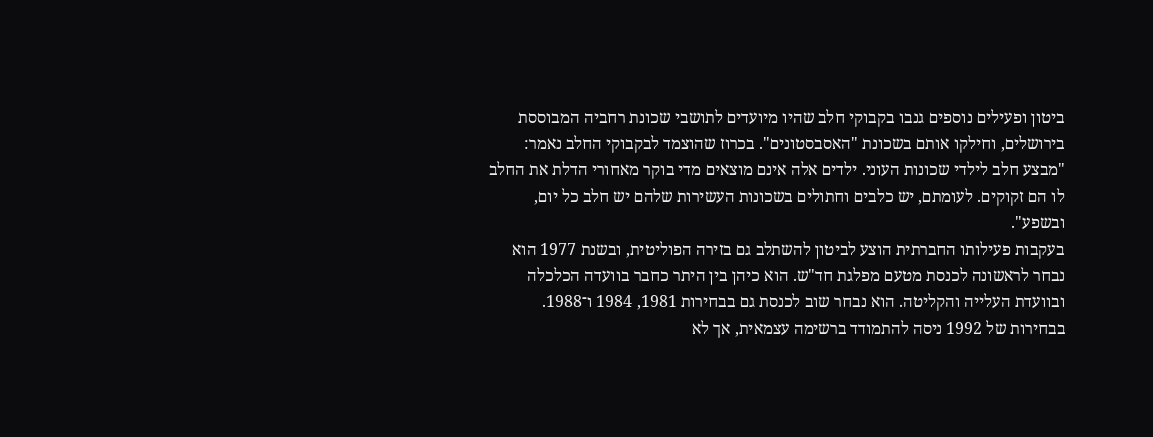ביטון ופעילים נוספים גנבו בקבוקי חלב שהיו מיועדים לתושבי שכונת רחביה המבוססת בירושלים, וחילקו אותם בשכונת "האסבסטונים". בכרוז שהוצמד לבקבוקי החלב נאמר: "מבצע חלב לילדי שכונות העוני. ילדים אלה אינם מוצאים מדי בוקר מאחורי הדלת את החלב לו הם זקוקים. לעומתם, יש כלבים וחתולים בשכונות העשירות שלהם יש חלב כל יום, ובשפע".
בעקבות פעילותו החברתית הוצע לביטון להשתלב גם בזירה הפוליטית, ובשנת 1977 הוא נבחר לראשונה לכנסת מטעם מפלגת חד"ש. הוא כיהן בין היתר כחבר בוועדה הכלכלה ובוועדת העלייה והקליטה. הוא נבחר שוב לכנסת גם בבחירות 1981, 1984 ו־1988. בבחירות של 1992 ניסה להתמודד ברשימה עצמאית, אך לא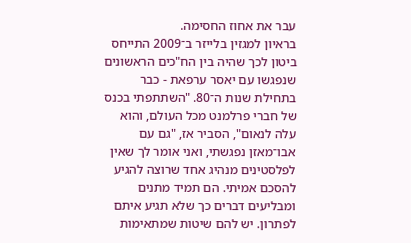עבר את אחוז החסימה.
בראיון למגזין בלייזר ב־2009 התייחס ביטון לכך שהיה בין הח"כים הראשונים שנפגשו עם יאסר ערפאת - כבר בתחילת שנות ה־80. "השתתפתי בכנס של חברי פרלמנט מכל העולם, והוא עלה לנאום", הסביר אז, "גם עם אבו־מאזן נפגשתי, ואני אומר לך שאין לפלסטינים מנהיג אחד שרוצה להגיע להסכם אמיתי. הם תמיד מתנים ומבליעים דברים כך שלא תגיע איתם לפתרון. יש להם שיטות שמתאימות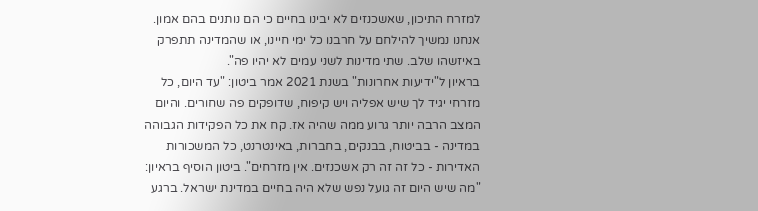למזרח התיכון, שאשכנזים לא יבינו בחיים כי הם נותנים בהם אמון. אנחנו נמשיך להילחם על חרבנו כל ימי חיינו, או שהמדינה תתפרק באיזשהו שלב. שתי מדינות לשני עמים לא יהיו פה".
בראיון ל"ידיעות אחרונות" בשנת 2021 אמר ביטון: "עד היום, כל מזרחי יגיד לך שיש אפליה ויש קיפוח, שדופקים פה שחורים. והיום המצב הרבה יותר גרוע ממה שהיה אז. קח את כל הפקידות הגבוהה במדינה - בביטוח, בבנקים, בחברות, באינטרנט, כל המשכורות האדירות - כל זה זה רק אשכנזים. אין מזרחים". ביטון הוסיף בראיון: "מה שיש היום זה גועל נפש שלא היה בחיים במדינת ישראל. ברגע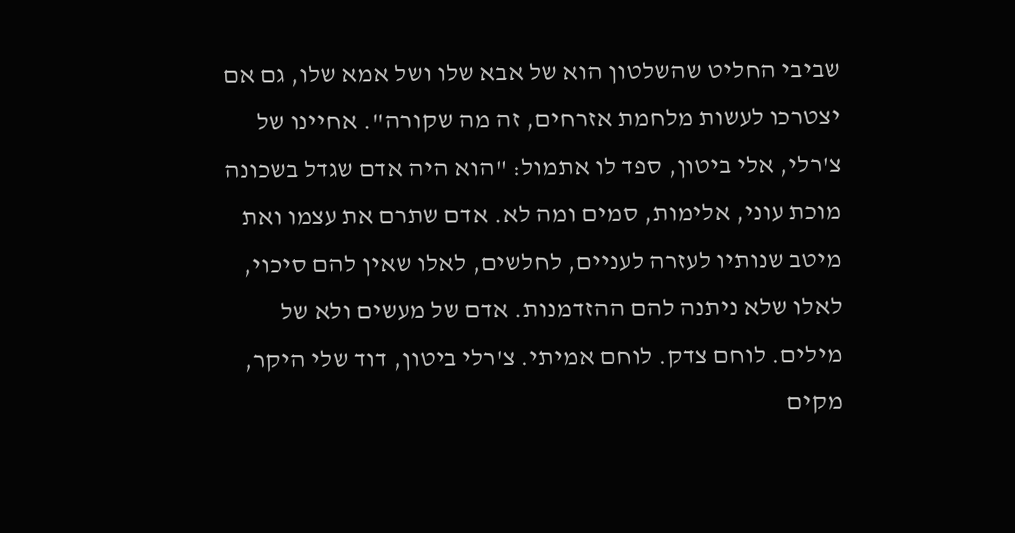שביבי החליט שהשלטון הוא של אבא שלו ושל אמא שלו, גם אם יצטרכו לעשות מלחמת אזרחים, זה מה שקורה". אחיינו של צ'רלי, אלי ביטון, ספד לו אתמול: "הוא היה אדם שגדל בשכונה מוכת עוני, אלימות, סמים ומה לא. אדם שתרם את עצמו ואת מיטב שנותיו לעזרה לעניים, לחלשים, לאלו שאין להם סיכוי, לאלו שלא ניתנה להם ההזדמנות. אדם של מעשים ולא של מילים. לוחם צדק. לוחם אמיתי. צ'רלי ביטון, דוד שלי היקר, מקים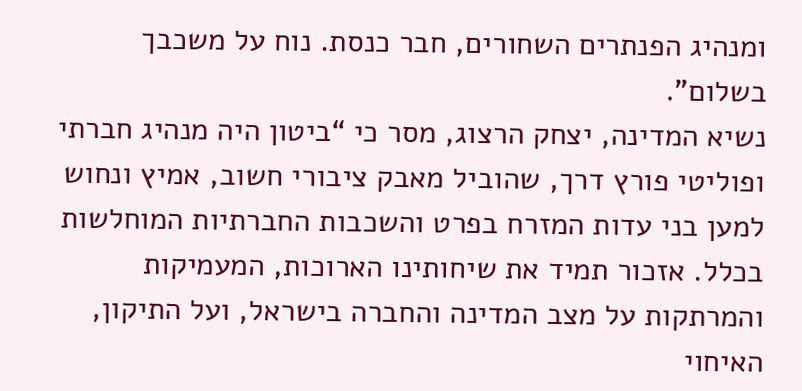ומנהיג הפנתרים השחורים, חבר כנסת. נוח על משכבך בשלום".
נשיא המדינה, יצחק הרצוג, מסר כי “ביטון היה מנהיג חברתי ופוליטי פורץ דרך, שהוביל מאבק ציבורי חשוב, אמיץ ונחוש למען בני עדות המזרח בפרט והשכבות החברתיות המוחלשות בכלל. אזכור תמיד את שיחותינו הארוכות, המעמיקות והמרתקות על מצב המדינה והחברה בישראל, ועל התיקון, האיחוי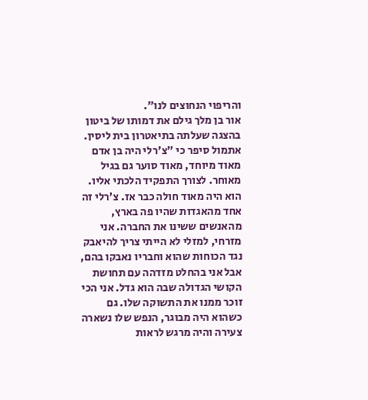והריפוי הנחוצים לנו”.
אור בן מלך גילם את דמותו של ביטון בהצגה שעלתה בתיאטרון בית ליסין. אתמול סיפר כי "צ'רלי היה בן אדם מאוד מיוחד, מאוד סוער גם בגיל מאוחר. לצורך התפקיד הלכתי אליו. הוא היה מאוד חולה כבר אז. צ'רלי זה אחד מהאגדות שהיו פה בארץ, מהאנשים ששינו את החברה. אני מזרחי, למזלי לא הייתי צריך להיאבק נגד הכוחות שהוא וחבריו נאבקו בהם, אבל אני בהחלט מזדהה עם תחושת הקושי הגדולה שבה הוא גדל. אני הכי זוכר ממנו את התשוקה שלו. גם כשהוא היה מבוגר, הנפש שלו נשארה צעירה והיה מרגש לראות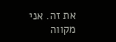את זה. אני מקווה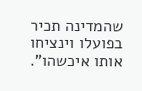שהמדינה תכיר בפועלו וינציחו אותו איכשהו".